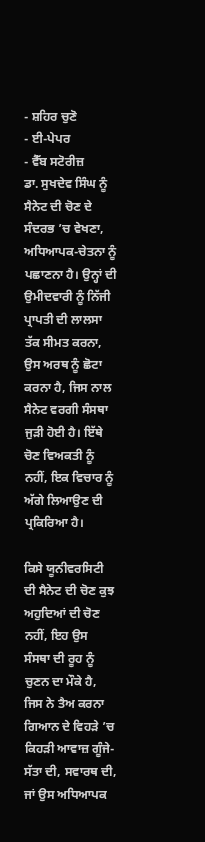- ਸ਼ਹਿਰ ਚੁਣੋ
- ਈ-ਪੇਪਰ
- ਵੈੱਬ ਸਟੋਰੀਜ਼
ਡਾ. ਸੁਖਦੇਵ ਸਿੰਘ ਨੂੰ ਸੈਨੇਟ ਦੀ ਚੋਣ ਦੇ ਸੰਦਰਭ ’ਚ ਵੇਖਣਾ, ਅਧਿਆਪਕ-ਚੇਤਨਾ ਨੂੰ ਪਛਾਣਨਾ ਹੈ। ਉਨ੍ਹਾਂ ਦੀ ਉਮੀਦਵਾਰੀ ਨੂੰ ਨਿੱਜੀ ਪ੍ਰਾਪਤੀ ਦੀ ਲਾਲਸਾ ਤੱਕ ਸੀਮਤ ਕਰਨਾ, ਉਸ ਅਰਥ ਨੂੰ ਛੋਟਾ ਕਰਨਾ ਹੈ, ਜਿਸ ਨਾਲ ਸੈਨੇਟ ਵਰਗੀ ਸੰਸਥਾ ਜੁੜੀ ਹੋਈ ਹੈ। ਇੱਥੇ ਚੋਣ ਵਿਅਕਤੀ ਨੂੰ ਨਹੀਂ, ਇਕ ਵਿਚਾਰ ਨੂੰ ਅੱਗੇ ਲਿਆਉਣ ਦੀ ਪ੍ਰਕਿਰਿਆ ਹੈ।

ਕਿਸੇ ਯੂਨੀਵਰਸਿਟੀ ਦੀ ਸੈਨੇਟ ਦੀ ਚੋਣ ਕੁਝ ਅਹੁਦਿਆਂ ਦੀ ਚੋਣ ਨਹੀਂ, ਇਹ ਉਸ ਸੰਸਥਾ ਦੀ ਰੂਹ ਨੂੰ ਚੁਣਨ ਦਾ ਮੌਕੇ ਹੈ, ਜਿਸ ਨੇ ਤੈਅ ਕਰਨਾ ਗਿਆਨ ਦੇ ਵਿਹੜੇ ’ਚ ਕਿਹੜੀ ਆਵਾਜ਼ ਗੂੰਜੇ-ਸੱਤਾ ਦੀ, ਸਵਾਰਥ ਦੀ, ਜਾਂ ਉਸ ਅਧਿਆਪਕ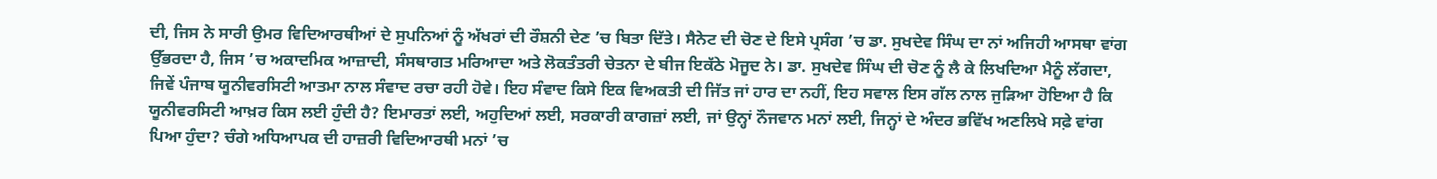ਦੀ, ਜਿਸ ਨੇ ਸਾਰੀ ਉਮਰ ਵਿਦਿਆਰਥੀਆਂ ਦੇ ਸੁਪਨਿਆਂ ਨੂੰ ਅੱਖਰਾਂ ਦੀ ਰੌਸ਼ਨੀ ਦੇਣ ’ਚ ਬਿਤਾ ਦਿੱਤੇ। ਸੈਨੇਟ ਦੀ ਚੋਣ ਦੇ ਇਸੇ ਪ੍ਰਸੰਗ ’ਚ ਡਾ. ਸੁਖਦੇਵ ਸਿੰਘ ਦਾ ਨਾਂ ਅਜਿਹੀ ਆਸਥਾ ਵਾਂਗ ਉੱਭਰਦਾ ਹੈ, ਜਿਸ ’ਚ ਅਕਾਦਮਿਕ ਆਜ਼ਾਦੀ, ਸੰਸਥਾਗਤ ਮਰਿਆਦਾ ਅਤੇ ਲੋਕਤੰਤਰੀ ਚੇਤਨਾ ਦੇ ਬੀਜ ਇਕੱਠੇ ਮੋਜੂਦ ਨੇ। ਡਾ. ਸੁਖਦੇਵ ਸਿੰਘ ਦੀ ਚੋਣ ਨੂੰ ਲੈ ਕੇ ਲਿਖਦਿਆ ਮੈਨੂੰ ਲੱਗਦਾ, ਜਿਵੇਂ ਪੰਜਾਬ ਯੂਨੀਵਰਸਿਟੀ ਆਤਮਾ ਨਾਲ ਸੰਵਾਦ ਰਚਾ ਰਹੀ ਹੋਵੇ। ਇਹ ਸੰਵਾਦ ਕਿਸੇ ਇਕ ਵਿਅਕਤੀ ਦੀ ਜਿੱਤ ਜਾਂ ਹਾਰ ਦਾ ਨਹੀਂ, ਇਹ ਸਵਾਲ ਇਸ ਗੱਲ ਨਾਲ ਜੁੜਿਆ ਹੋਇਆ ਹੈ ਕਿ ਯੂਨੀਵਰਸਿਟੀ ਆਖ਼ਰ ਕਿਸ ਲਈ ਹੁੰਦੀ ਹੈ? ਇਮਾਰਤਾਂ ਲਈ, ਅਹੁਦਿਆਂ ਲਈ, ਸਰਕਾਰੀ ਕਾਗਜ਼ਾਂ ਲਈ, ਜਾਂ ਉਨ੍ਹਾਂ ਨੌਜਵਾਨ ਮਨਾਂ ਲਈ, ਜਿਨ੍ਹਾਂ ਦੇ ਅੰਦਰ ਭਵਿੱਖ ਅਣਲਿਖੇ ਸਫ਼ੇ ਵਾਂਗ ਪਿਆ ਹੁੰਦਾ? ਚੰਗੇ ਅਧਿਆਪਕ ਦੀ ਹਾਜ਼ਰੀ ਵਿਦਿਆਰਥੀ ਮਨਾਂ ’ਚ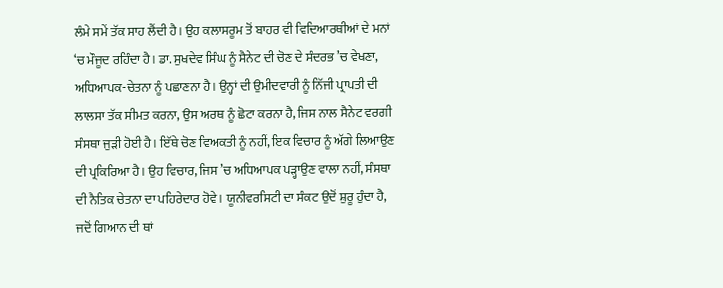ਲੰਮੇ ਸਮੇਂ ਤੱਕ ਸਾਹ ਲੈਂਦੀ ਹੈ। ਉਹ ਕਲਾਸਰੂਮ ਤੋਂ ਬਾਹਰ ਵੀ ਵਿਦਿਆਰਥੀਆਂ ਦੇ ਮਨਾਂ ‘ਚ ਮੌਜੂਦ ਰਹਿੰਦਾ ਹੈ। ਡਾ. ਸੁਖਦੇਵ ਸਿੰਘ ਨੂੰ ਸੈਨੇਟ ਦੀ ਚੋਣ ਦੇ ਸੰਦਰਭ ’ਚ ਵੇਖਣਾ, ਅਧਿਆਪਕ-ਚੇਤਨਾ ਨੂੰ ਪਛਾਣਨਾ ਹੈ। ਉਨ੍ਹਾਂ ਦੀ ਉਮੀਦਵਾਰੀ ਨੂੰ ਨਿੱਜੀ ਪ੍ਰਾਪਤੀ ਦੀ ਲਾਲਸਾ ਤੱਕ ਸੀਮਤ ਕਰਨਾ, ਉਸ ਅਰਥ ਨੂੰ ਛੋਟਾ ਕਰਨਾ ਹੈ, ਜਿਸ ਨਾਲ ਸੈਨੇਟ ਵਰਗੀ ਸੰਸਥਾ ਜੁੜੀ ਹੋਈ ਹੈ। ਇੱਥੇ ਚੋਣ ਵਿਅਕਤੀ ਨੂੰ ਨਹੀਂ, ਇਕ ਵਿਚਾਰ ਨੂੰ ਅੱਗੇ ਲਿਆਉਣ ਦੀ ਪ੍ਰਕਿਰਿਆ ਹੈ। ਉਹ ਵਿਚਾਰ, ਜਿਸ ’ਚ ਅਧਿਆਪਕ ਪੜ੍ਹਾਉਣ ਵਾਲਾ ਨਹੀਂ, ਸੰਸਥਾ ਦੀ ਨੈਤਿਕ ਚੇਤਨਾ ਦਾ ਪਹਿਰੇਦਾਰ ਹੋਵੇ। ਯੂਨੀਵਰਸਿਟੀ ਦਾ ਸੰਕਟ ਉਦੋਂ ਸ਼ੁਰੂ ਹੁੰਦਾ ਹੈ, ਜਦੋਂ ਗਿਆਨ ਦੀ ਥਾਂ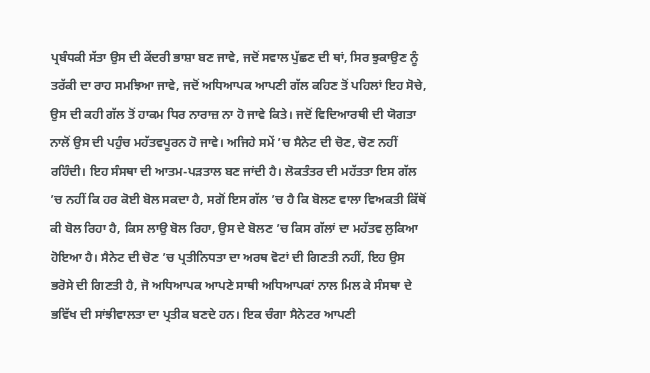ਪ੍ਰਬੰਧਕੀ ਸੱਤਾ ਉਸ ਦੀ ਕੇਂਦਰੀ ਭਾਸ਼ਾ ਬਣ ਜਾਵੇ, ਜਦੋਂ ਸਵਾਲ ਪੁੱਛਣ ਦੀ ਥਾਂ, ਸਿਰ ਝੁਕਾਉਣ ਨੂੰ ਤਰੱਕੀ ਦਾ ਰਾਹ ਸਮਝਿਆ ਜਾਵੇ, ਜਦੋਂ ਅਧਿਆਪਕ ਆਪਣੀ ਗੱਲ ਕਹਿਣ ਤੋਂ ਪਹਿਲਾਂ ਇਹ ਸੋਚੇ, ਉਸ ਦੀ ਕਹੀ ਗੱਲ ਤੋਂ ਹਾਕਮ ਧਿਰ ਨਾਰਾਜ਼ ਨਾ ਹੋ ਜਾਵੇ ਕਿਤੇ। ਜਦੋਂ ਵਿਦਿਆਰਥੀ ਦੀ ਯੋਗਤਾ ਨਾਲੋਂ ਉਸ ਦੀ ਪਹੁੰਚ ਮਹੱਤਵਪੂਰਨ ਹੋ ਜਾਵੇ। ਅਜਿਹੇ ਸਮੇਂ ’ਚ ਸੈਨੇਟ ਦੀ ਚੋਣ, ਚੋਣ ਨਹੀਂ ਰਹਿੰਦੀ। ਇਹ ਸੰਸਥਾ ਦੀ ਆਤਮ-ਪੜਤਾਲ ਬਣ ਜਾਂਦੀ ਹੈ। ਲੋਕਤੰਤਰ ਦੀ ਮਹੱਤਤਾ ਇਸ ਗੱਲ ’ਚ ਨਹੀਂ ਕਿ ਹਰ ਕੋਈ ਬੋਲ ਸਕਦਾ ਹੈ, ਸਗੋਂ ਇਸ ਗੱਲ ’ਚ ਹੈ ਕਿ ਬੋਲਣ ਵਾਲਾ ਵਿਅਕਤੀ ਕਿੱਥੋਂ ਕੀ ਬੋਲ ਰਿਹਾ ਹੈ, ਕਿਸ ਲਾਉ ਬੋਲ ਰਿਹਾ, ਉਸ ਦੇ ਬੋਲਣ ’ਚ ਕਿਸ ਗੱਲਾਂ ਦਾ ਮਹੱਤਵ ਲੁਕਿਆ ਹੋਇਆ ਹੈ। ਸੈਨੇਟ ਦੀ ਚੋਣ ’ਚ ਪ੍ਰਤੀਨਿਧਤਾ ਦਾ ਅਰਥ ਵੋਟਾਂ ਦੀ ਗਿਣਤੀ ਨਹੀਂ, ਇਹ ਉਸ ਭਰੋਸੇ ਦੀ ਗਿਣਤੀ ਹੈ, ਜੋ ਅਧਿਆਪਕ ਆਪਣੇ ਸਾਥੀ ਅਧਿਆਪਕਾਂ ਨਾਲ ਮਿਲ ਕੇ ਸੰਸਥਾ ਦੇ ਭਵਿੱਖ ਦੀ ਸਾਂਝੀਵਾਲਤਾ ਦਾ ਪ੍ਰਤੀਕ ਬਣਦੇ ਹਨ। ਇਕ ਚੰਗਾ ਸੈਨੇਟਰ ਆਪਣੀ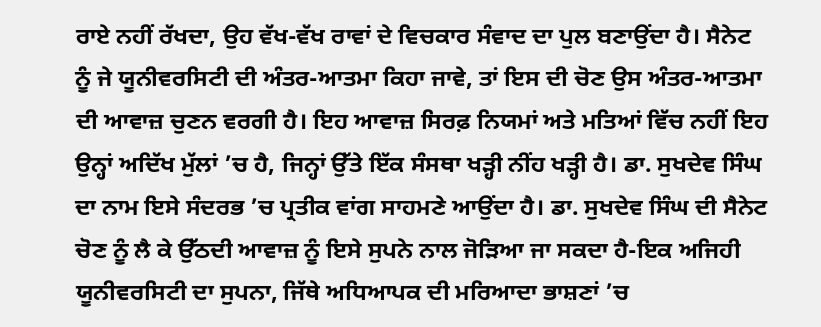ਰਾਏ ਨਹੀਂ ਰੱਖਦਾ, ਉਹ ਵੱਖ-ਵੱਖ ਰਾਵਾਂ ਦੇ ਵਿਚਕਾਰ ਸੰਵਾਦ ਦਾ ਪੁਲ ਬਣਾਉਂਦਾ ਹੈ। ਸੈਨੇਟ ਨੂੰ ਜੇ ਯੂਨੀਵਰਸਿਟੀ ਦੀ ਅੰਤਰ-ਆਤਮਾ ਕਿਹਾ ਜਾਵੇ, ਤਾਂ ਇਸ ਦੀ ਚੋਣ ਉਸ ਅੰਤਰ-ਆਤਮਾ ਦੀ ਆਵਾਜ਼ ਚੁਣਨ ਵਰਗੀ ਹੈ। ਇਹ ਆਵਾਜ਼ ਸਿਰਫ਼ ਨਿਯਮਾਂ ਅਤੇ ਮਤਿਆਂ ਵਿੱਚ ਨਹੀਂ ਇਹ ਉਨ੍ਹਾਂ ਅਦਿੱਖ ਮੁੱਲਾਂ ’ਚ ਹੈ, ਜਿਨ੍ਹਾਂ ਉੱਤੇ ਇੱਕ ਸੰਸਥਾ ਖੜ੍ਹੀ ਨੀਂਹ ਖੜ੍ਹੀ ਹੈ। ਡਾ. ਸੁਖਦੇਵ ਸਿੰਘ ਦਾ ਨਾਮ ਇਸੇ ਸੰਦਰਭ ’ਚ ਪ੍ਰਤੀਕ ਵਾਂਗ ਸਾਹਮਣੇ ਆਉਂਦਾ ਹੈ। ਡਾ. ਸੁਖਦੇਵ ਸਿੰਘ ਦੀ ਸੈਨੇਟ ਚੋਣ ਨੂੰ ਲੈ ਕੇ ਉੱਠਦੀ ਆਵਾਜ਼ ਨੂੰ ਇਸੇ ਸੁਪਨੇ ਨਾਲ ਜੋੜਿਆ ਜਾ ਸਕਦਾ ਹੈ-ਇਕ ਅਜਿਹੀ ਯੂਨੀਵਰਸਿਟੀ ਦਾ ਸੁਪਨਾ, ਜਿੱਥੇ ਅਧਿਆਪਕ ਦੀ ਮਰਿਆਦਾ ਭਾਸ਼ਣਾਂ ’ਚ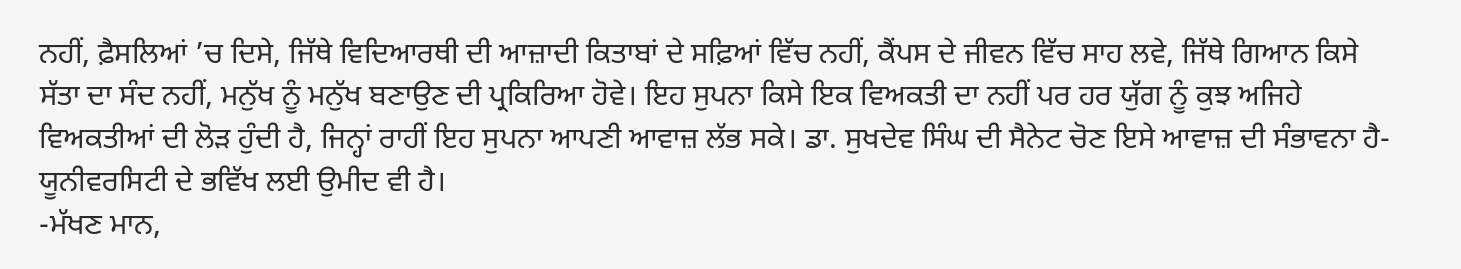ਨਹੀਂ, ਫ਼ੈਸਲਿਆਂ ’ਚ ਦਿਸੇ, ਜਿੱਥੇ ਵਿਦਿਆਰਥੀ ਦੀ ਆਜ਼ਾਦੀ ਕਿਤਾਬਾਂ ਦੇ ਸਫ਼ਿਆਂ ਵਿੱਚ ਨਹੀਂ, ਕੈਂਪਸ ਦੇ ਜੀਵਨ ਵਿੱਚ ਸਾਹ ਲਵੇ, ਜਿੱਥੇ ਗਿਆਨ ਕਿਸੇ ਸੱਤਾ ਦਾ ਸੰਦ ਨਹੀਂ, ਮਨੁੱਖ ਨੂੰ ਮਨੁੱਖ ਬਣਾਉਣ ਦੀ ਪ੍ਰਕਿਰਿਆ ਹੋਵੇ। ਇਹ ਸੁਪਨਾ ਕਿਸੇ ਇਕ ਵਿਅਕਤੀ ਦਾ ਨਹੀਂ ਪਰ ਹਰ ਯੁੱਗ ਨੂੰ ਕੁਝ ਅਜਿਹੇ ਵਿਅਕਤੀਆਂ ਦੀ ਲੋੜ ਹੁੰਦੀ ਹੈ, ਜਿਨ੍ਹਾਂ ਰਾਹੀਂ ਇਹ ਸੁਪਨਾ ਆਪਣੀ ਆਵਾਜ਼ ਲੱਭ ਸਕੇ। ਡਾ. ਸੁਖਦੇਵ ਸਿੰਘ ਦੀ ਸੈਨੇਟ ਚੋਣ ਇਸੇ ਆਵਾਜ਼ ਦੀ ਸੰਭਾਵਨਾ ਹੈ-ਯੂਨੀਵਰਸਿਟੀ ਦੇ ਭਵਿੱਖ ਲਈ ਉਮੀਦ ਵੀ ਹੈ।
-ਮੱਖਣ ਮਾਨ,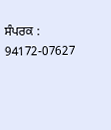ਸੰਪਰਕ : 94172-07627